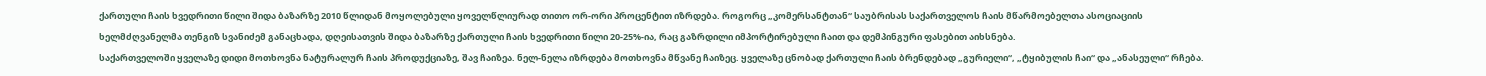ქართული ჩაის ხვედრითი წილი შიდა ბაზარზე 2010 წლიდან მოყოლებული ყოველწლიურად თითო ორ-ორი პროცენტით იზრდება. როგორც „კომერსანტთან“ საუბრისას საქართველოს ჩაის მწარმოებელთა ასოციაციის ხელმძღვანელმა თენგიზ სვანიძემ განაცხადა, დღეისათვის შიდა ბაზარზე ქართული ჩაის ხვედრითი წილი 20-25%-ია, რაც გაზრდილი იმპორტირებული ჩაით და დემპინგური ფასებით აიხსნება.
საქართველოში ყველაზე დიდი მოთხოვნა ნატურალურ ჩაის პროდუქციაზე, შავ ჩაიზეა. ნელ-ნელა იზრდება მოთხოვნა მწვანე ჩაიზეც. ყველაზე ცნობად ქართული ჩაის ბრენდებად „გურიელი“, „ტყიბულის ჩაი“ და „ანასეული“ რჩება.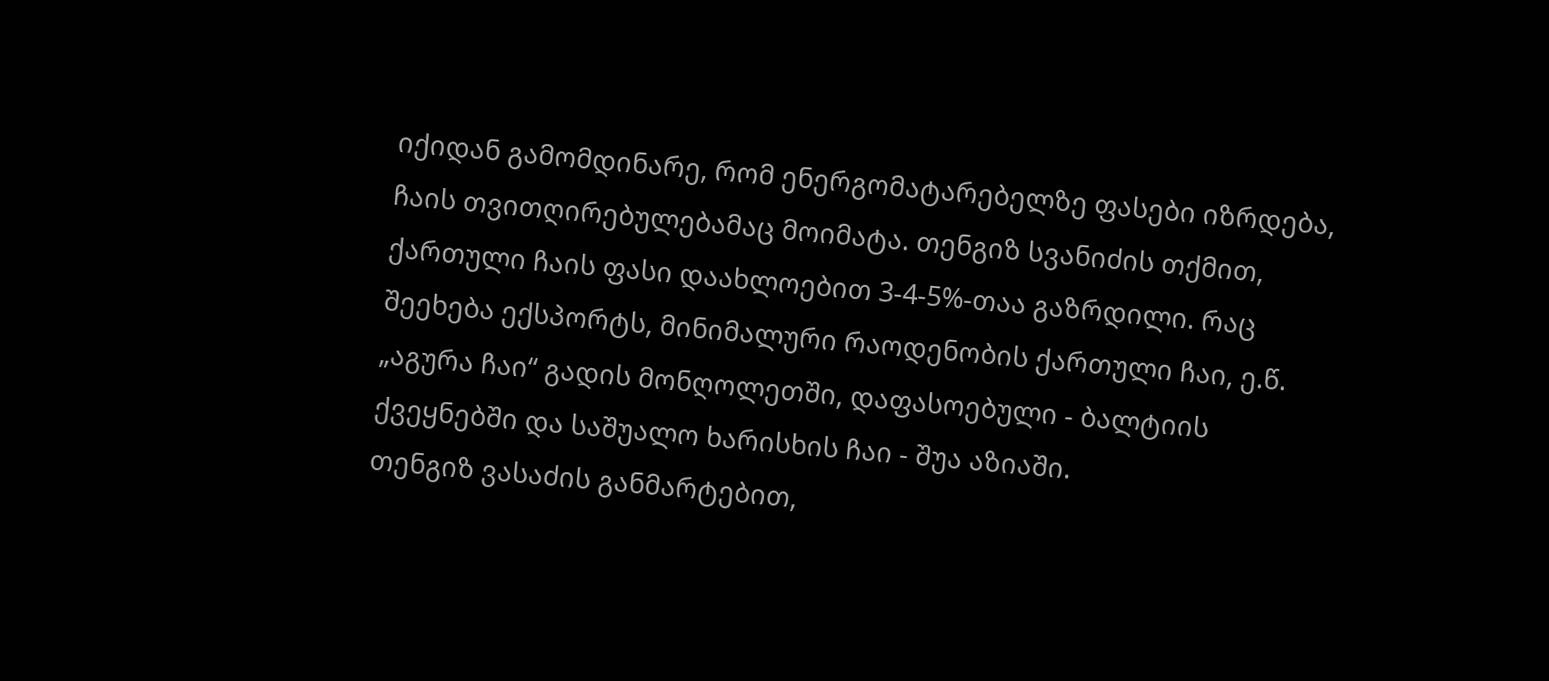იქიდან გამომდინარე, რომ ენერგომატარებელზე ფასები იზრდება, ჩაის თვითღირებულებამაც მოიმატა. თენგიზ სვანიძის თქმით, ქართული ჩაის ფასი დაახლოებით 3-4-5%-თაა გაზრდილი. რაც შეეხება ექსპორტს, მინიმალური რაოდენობის ქართული ჩაი, ე.წ. „აგურა ჩაი“ გადის მონღოლეთში, დაფასოებული - ბალტიის ქვეყნებში და საშუალო ხარისხის ჩაი - შუა აზიაში.
თენგიზ ვასაძის განმარტებით,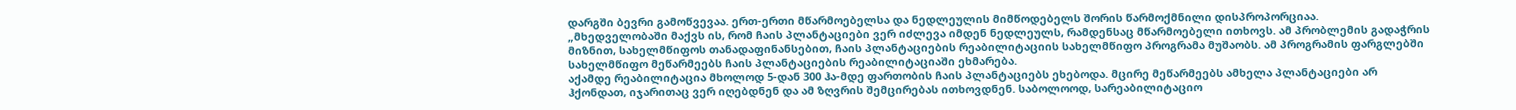დარგში ბევრი გამოწვევაა. ერთ-ერთი მწარმოებელსა და ნედლეულის მიმწოდებელს შორის წარმოქმნილი დისპროპორციაა.
„მხედველობაში მაქვს ის, რომ ჩაის პლანტაციები ვერ იძლევა იმდენ ნედლეულს, რამდენსაც მწარმოებელი ითხოვს. ამ პრობლემის გადაჭრის მიზნით, სახელმწიფოს თანადაფინანსებით, ჩაის პლანტაციების რეაბილიტაციის სახელმწიფო პროგრამა მუშაობს. ამ პროგრამის ფარგლებში სახელმწიფო მეწარმეებს ჩაის პლანტაციების რეაბილიტაციაში ეხმარება.
აქამდე რეაბილიტაცია მხოლოდ 5-დან 300 ჰა-მდე ფართობის ჩაის პლანტაციებს ეხებოდა. მცირე მეწარმეებს ამხელა პლანტაციები არ ჰქონდათ, იჯარითაც ვერ იღებდნენ და ამ ზღვრის შემცირებას ითხოვდნენ. საბოლოოდ, სარეაბილიტაციო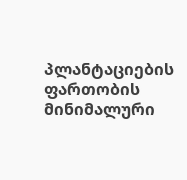პლანტაციების ფართობის მინიმალური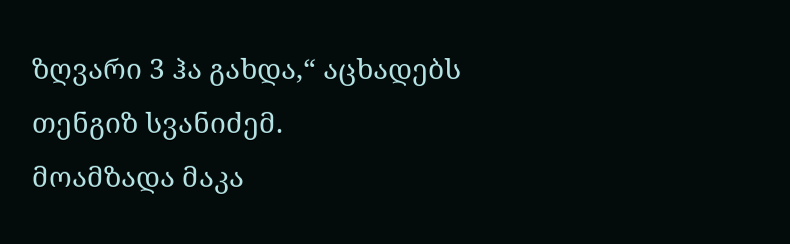ზღვარი 3 ჰა გახდა,“ აცხადებს თენგიზ სვანიძემ.
მოამზადა მაკა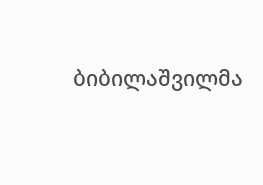ბიბილაშვილმა